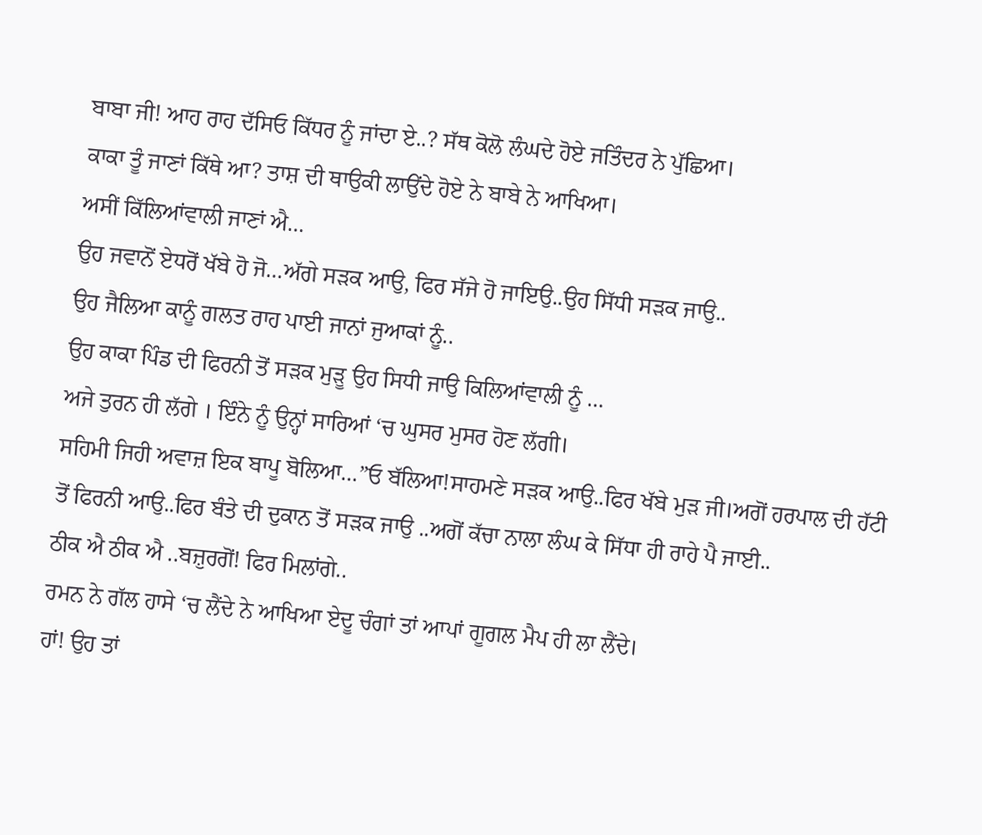ਬਾਬਾ ਜੀ! ਆਹ ਰਾਹ ਦੱਸਿਓ ਕਿੱਧਰ ਨੂੰ ਜਾਂਦਾ ਏ..? ਸੱਥ ਕੋਲੋ ਲੰਘਦੇ ਹੋਏ ਜਤਿੰਦਰ ਨੇ ਪੁੱਛਿਆ।
ਕਾਕਾ ਤੂੰ ਜਾਣਾਂ ਕਿੱਥੇ ਆ? ਤਾਸ਼ ਦੀ ਥਾਉਕੀ ਲਾਉਂਦੇ ਹੋਏ ਨੇ ਬਾਬੇ ਨੇ ਆਖਿਆ।
ਅਸੀਂ ਕਿੱਲਿਆਂਵਾਲੀ ਜਾਣਾਂ ਐ…
ਉਹ ਜਵਾਨੋਂ ਏਧਰੋਂ ਖੱਬੇ ਹੋ ਜੋ…ਅੱਗੇ ਸੜਕ ਆਉ, ਫਿਰ ਸੱਜੇ ਹੋ ਜਾਇਉ..ਉਹ ਸਿੱਧੀ ਸੜਕ ਜਾਉ..
ਉਹ ਜੈਲਿਆ ਕਾਨੂੰ ਗਲਤ ਰਾਹ ਪਾਈ ਜਾਨਾਂ ਜੁਆਕਾਂ ਨੂੰ..
ਉਹ ਕਾਕਾ ਪਿੰਡ ਦੀ ਫਿਰਨੀ ਤੋਂ ਸੜਕ ਮੁੜੂ ਉਹ ਸਿਧੀ ਜਾਉ ਕਿਲਿਆਂਵਾਲੀ ਨੂੰ …
ਅਜੇ ਤੁਰਨ ਹੀ ਲੱਗੇ । ਇੰਨੇ ਨੂੰ ਉਨ੍ਹਾਂ ਸਾਰਿਆਂ ‘ਚ ਘੁਸਰ ਮੁਸਰ ਹੋਣ ਲੱਗੀ।
ਸਹਿਮੀ ਜਿਹੀ ਅਵਾਜ਼ ਇਕ ਬਾਪੂ ਬੋਲਿਆ…”ਓ ਬੱਲਿਆ!ਸਾਹਮਣੇ ਸੜਕ ਆਉ..ਫਿਰ ਖੱਬੇ ਮੁੜ ਜੀ।ਅਗੋਂ ਹਰਪਾਲ ਦੀ ਹੱਟੀ ਤੋਂ ਫਿਰਨੀ ਆਉ..ਫਿਰ ਬੰਤੇ ਦੀ ਦੁਕਾਨ ਤੋਂ ਸੜਕ ਜਾਉ ..ਅਗੋਂ ਕੱਚਾ ਨਾਲਾ ਲੰਘ ਕੇ ਸਿੱਧਾ ਹੀ ਰਾਹੇ ਪੈ ਜਾਈ..
ਠੀਕ ਐ ਠੀਕ ਐ ..ਬਜ਼ੁਰਗੋਂ! ਫਿਰ ਮਿਲਾਂਗੇ..
ਰਮਨ ਨੇ ਗੱਲ ਹਾਸੇ ‘ਚ ਲੈਂਦੇ ਨੇ ਆਖਿਆ ਏਦੂ ਚੰਗਾਂ ਤਾਂ ਆਪਾਂ ਗੂਗਲ ਮੈਪ ਹੀ ਲਾ ਲੈਂਦੇ।
ਹਾਂ! ਉਹ ਤਾਂ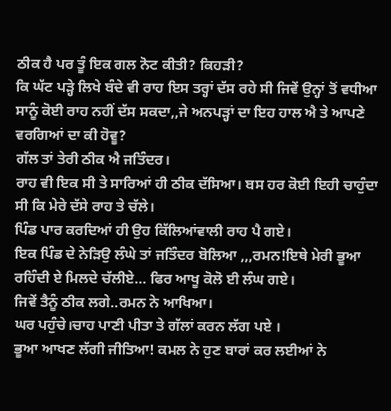ਠੀਕ ਹੈ ਪਰ ਤੂੰ ਇਕ ਗਲ ਨੋਟ ਕੀਤੀ? ਕਿਹੜੀ?
ਕਿ ਘੱਟ ਪੜ੍ਹੇ ਲਿਖੇ ਬੰਦੇ ਵੀ ਰਾਹ ਇਸ ਤਰ੍ਹਾਂ ਦੱਸ ਰਹੇ ਸੀ ਜਿਵੇਂ ਉਨ੍ਹਾਂ ਤੋਂ ਵਧੀਆ ਸਾਨੂੰ ਕੋਈ ਰਾਹ ਨਹੀਂ ਦੱਸ ਸਕਦਾ,,ਜੇ ਅਨਪੜ੍ਹਾਂ ਦਾ ਇਹ ਹਾਲ ਐ ਤੇ ਆਪਣੇ ਵਰਗਿਆਂ ਦਾ ਕੀ ਹੋਵੂ?
ਗੱਲ ਤਾਂ ਤੇਰੀ ਠੀਕ ਐ ਜਤਿੰਦਰ।
ਰਾਹ ਵੀ ਇਕ ਸੀ ਤੇ ਸਾਰਿਆਂ ਹੀ ਠੀਕ ਦੱਸਿਆ। ਬਸ ਹਰ ਕੋਈ ਇਹੀ ਚਾਹੁੰਦਾ ਸੀ ਕਿ ਮੇਰੇ ਦੱਸੇ ਰਾਹ ਤੇ ਚੱਲੇ।
ਪਿੰਡ ਪਾਰ ਕਰਦਿਆਂ ਹੀ ਉਹ ਕਿੱਲਿਆਂਵਾਲੀ ਰਾਹ ਪੈ ਗਏ।
ਇਕ ਪਿੰਡ ਦੇ ਨੇੜਿਉ ਲੰਘੇ ਤਾਂ ਜਤਿੰਦਰ ਬੋਲਿਆ ,,,ਰਮਨ!ਇਥੇ ਮੇਰੀ ਭੂਆ ਰਹਿੰਦੀ ਏ ਮਿਲਦੇ ਚੱਲੀਏ… ਫਿਰ ਆਖੂ ਕੋਲੋ ਈ ਲੰਘ ਗਏ।
ਜਿਵੇਂ ਤੈਨੂੰ ਠੀਕ ਲਗੇ..ਰਮਨ ਨੇ ਆਖਿਆ।
ਘਰ ਪਹੁੰਚੇ।ਚਾਹ ਪਾਣੀ ਪੀਤਾ ਤੇ ਗੱਲਾਂ ਕਰਨ ਲੱਗ ਪਏ ।
ਭੂਆ ਆਖਣ ਲੱਗੀ ਜੀਤਿਆ! ਕਮਲ ਨੇ ਹੁਣ ਬਾਰਾਂ ਕਰ ਲਈਆਂ ਨੇ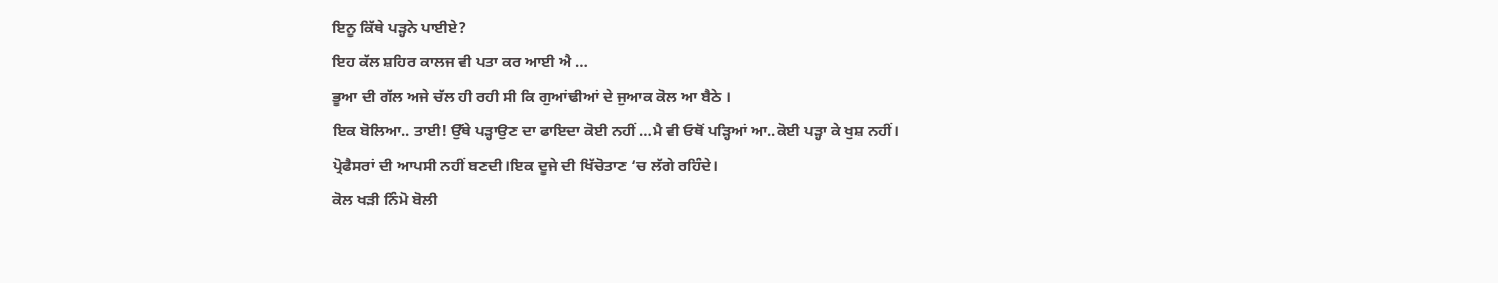ਇਨੂ ਕਿੱਥੇ ਪੜ੍ਹਨੇ ਪਾਈਏ?
ਇਹ ਕੱਲ ਸ਼ਹਿਰ ਕਾਲਜ ਵੀ ਪਤਾ ਕਰ ਆਈ ਐ …
ਭੂਆ ਦੀ ਗੱਲ ਅਜੇ ਚੱਲ ਹੀ ਰਹੀ ਸੀ ਕਿ ਗੁਆਂਢੀਆਂ ਦੇ ਜੁਆਕ ਕੋਲ ਆ ਬੈਠੇ ।
ਇਕ ਬੋਲਿਆ.. ਤਾਈ! ਉੱਥੇ ਪੜ੍ਹਾਉਣ ਦਾ ਫਾਇਦਾ ਕੋਈ ਨਹੀਂ …ਮੈ ਵੀ ਓਥੋਂ ਪੜ੍ਹਿਆਂ ਆ..ਕੋਈ ਪੜ੍ਹਾ ਕੇ ਖੁਸ਼ ਨਹੀਂ।
ਪ੍ਰੋਫੈਸਰਾਂ ਦੀ ਆਪਸੀ ਨਹੀਂ ਬਣਦੀ।ਇਕ ਦੂਜੇ ਦੀ ਖਿੱਚੋਤਾਣ ‘ਚ ਲੱਗੇ ਰਹਿੰਦੇ।
ਕੋਲ ਖੜੀ ਨਿੰਮੋ ਬੋਲੀ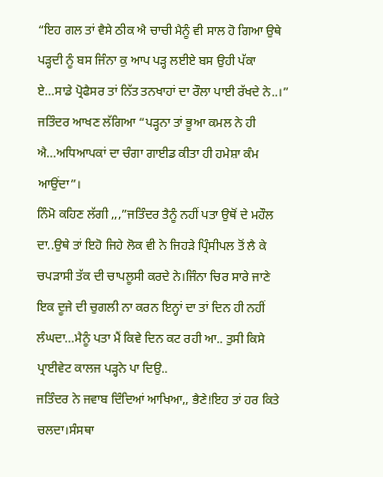“ਇਹ ਗਲ ਤਾਂ ਵੈਸੇ ਠੀਕ ਐ ਚਾਚੀ ਮੈਨੂੰ ਵੀ ਸਾਲ ਹੋ ਗਿਆ ਉਥੇ ਪੜ੍ਹਦੀ ਨੂੰ ਬਸ ਜਿੰਨਾ ਕੁ ਆਪ ਪੜ੍ਹ ਲਈਏ ਬਸ ਉਹੀ ਪੱਕਾ ਏ…ਸਾਡੇ ਪ੍ਰੋਫੈਸਰ ਤਾਂ ਨਿੱਤ ਤਨਖਾਹਾਂ ਦਾ ਰੌਲਾ ਪਾਈ ਰੱਖਦੇ ਨੇ..।”
ਜਤਿੰਦਰ ਆਖਣ ਲੱਗਿਆ “ਪੜ੍ਹਨਾ ਤਾਂ ਭੂਆ ਕਮਲ ਨੇ ਹੀ ਐ…ਅਧਿਆਪਕਾਂ ਦਾ ਚੰਗਾ ਗਾਈਡ ਕੀਤਾ ਹੀ ਹਮੇਸ਼ਾ ਕੰਮ ਆਉਂਦਾ”।
ਨਿੰਮੋ ਕਹਿਣ ਲੱਗੀ ,,,”ਜਤਿੰਦਰ ਤੈਨੂੰ ਨਹੀਂ ਪਤਾ ਉਥੋਂ ਦੇ ਮਹੌਲ ਦਾ..ਉਥੇ ਤਾਂ ਇਹੋ ਜਿਹੇ ਲੋਕ ਵੀ ਨੇ ਜਿਹੜੇ ਪ੍ਰਿੰਸੀਪਲ ਤੋਂ ਲੈ ਕੇ ਚਪੜਾਸੀ ਤੱਕ ਦੀ ਚਾਪਲੂਸੀ ਕਰਦੇ ਨੇ।ਜਿੰਨਾ ਚਿਰ ਸਾਰੇ ਜਾਣੇ ਇਕ ਦੂਜੇ ਦੀ ਚੁਗਲੀ ਨਾ ਕਰਨ ਇਨ੍ਹਾਂ ਦਾ ਤਾਂ ਦਿਨ ਹੀ ਨਹੀਂ ਲੰਘਦਾ…ਮੈਨੂੰ ਪਤਾ ਮੈਂ ਕਿਵੇ ਦਿਨ ਕਟ ਰਹੀ ਆ.. ਤੁਸੀ ਕਿਸੇ ਪ੍ਰਾਈਵੇਟ ਕਾਲਜ ਪੜ੍ਹਨੇ ਪਾ ਦਿਉ..
ਜਤਿੰਦਰ ਨੇ ਜਵਾਬ ਦਿੰਦਿਆਂ ਆਖਿਆ,, ਭੈਣੇ!ਇਹ ਤਾਂ ਹਰ ਕਿਤੇ ਚਲਦਾ।ਸੰਸਥਾ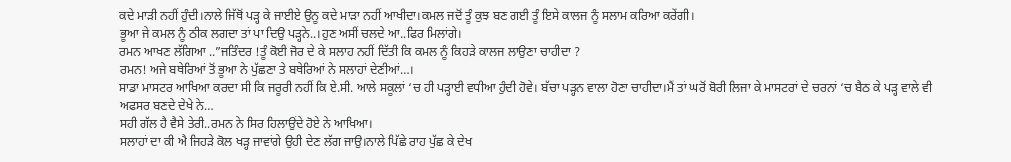ਕਦੇ ਮਾੜੀ ਨਹੀਂ ਹੁੰਦੀ।ਨਾਲੇ ਜਿੱਥੋਂ ਪੜ੍ਹ ਕੇ ਜਾਈਏ ਉਨੂ ਕਦੇ ਮਾੜਾ ਨਹੀਂ ਆਖੀਦਾ।ਕਮਲ ਜਦੋਂ ਤੂੰ ਕੁਝ ਬਣ ਗਈ ਤੂੰ ਇਸੇ ਕਾਲਜ ਨੂੰ ਸਲਾਮ ਕਰਿਆ ਕਰੇਂਗੀ।
ਭੂਆ ਜੇ ਕਮਲ ਨੂੰ ਠੀਕ ਲਗਦਾ ਤਾਂ ਪਾ ਦਿਉ ਪੜ੍ਹਨੇ..।ਹੁਣ ਅਸੀਂ ਚਲਦੇ ਆ..ਫਿਰ ਮਿਲਾਂਗੇ।
ਰਮਨ ਆਖਣ ਲੱਗਿਆ ..”ਜਤਿੰਦਰ !ਤੂੰ ਕੋਈ ਜੋਰ ਦੇ ਕੇ ਸਲਾਹ ਨਹੀਂ ਦਿੱਤੀ ਕਿ ਕਮਲ ਨੂੰ ਕਿਹੜੇ ਕਾਲਜ ਲਾਉਣਾ ਚਾਹੀਦਾ ?
ਰਮਨ! ਅਜੇ ਬਥੇਰਿਆਂ ਤੋਂ ਭੂਆ ਨੇ ਪੁੱਛਣਾ ਤੇ ਬਥੇਰਿਆਂ ਨੇ ਸਲਾਹਾਂ ਦੇਣੀਆਂ…।
ਸਾਡਾ ਮਾਸਟਰ ਆਖਿਆ ਕਰਦਾ ਸੀ ਕਿ ਜਰੂਰੀ ਨਹੀਂ ਕਿ ਏ.ਸੀ. ਆਲੇ ਸਕੂਲਾਂ ‘ਚ ਹੀ ਪੜ੍ਹਾਈ ਵਧੀਆ ਹੁੰਦੀ ਹੋਵੇ। ਬੱਚਾ ਪੜ੍ਹਨ ਵਾਲਾ ਹੋਣਾ ਚਾਹੀਦਾ।ਮੈਂ ਤਾਂ ਘਰੋਂ ਬੋਰੀ ਲਿਜਾ ਕੇ ਮਾਸਟਰਾਂ ਦੇ ਚਰਨਾਂ ‘ਚ ਬੈਠ ਕੇ ਪੜ੍ਹ ਵਾਲੇ ਵੀ ਅਫਸਰ ਬਣਦੇ ਦੇਖੇ ਨੇ…
ਸਹੀ ਗੱਲ ਹੈ ਵੈਸੇ ਤੇਰੀ..ਰਮਨ ਨੇ ਸਿਰ ਹਿਲਾਉਂਦੇ ਹੋਏ ਨੇ ਆਖਿਆ।
ਸਲਾਹਾਂ ਦਾ ਕੀ ਐ ਜਿਹੜੇ ਕੋਲ ਖੜ੍ਹ ਜਾਵਾਂਗੇ ਉਹੀ ਦੇਣ ਲੱਗ ਜਾਉ।ਨਾਲੇ ਪਿੱਛੇ ਰਾਹ ਪੁੱਛ ਕੇ ਦੇਖ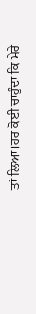ਤਾਂ ਲਿਆ।ਹਰ ਕੋਈ ਚਾਹੁੰਦਾ ਕਿ ਮੇਰੇ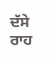ਦੱਸੇ ਰਾਹ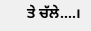ਤੇ ਚੱਲੇ….।